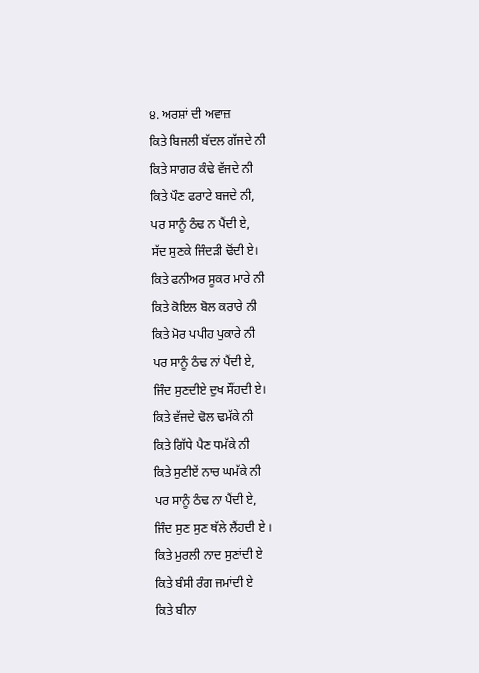੪. ਅਰਸ਼ਾਂ ਦੀ ਅਵਾਜ਼
ਕਿਤੇ ਬਿਜਲੀ ਬੱਦਲ ਗੱਜਦੇ ਨੀ
ਕਿਤੇ ਸਾਗਰ ਕੰਢੇ ਵੱਜਦੇ ਨੀ
ਕਿਤੇ ਪੌਣ ਫਰਾਟੇ ਬਜਦੇ ਨੀ,
ਪਰ ਸਾਨੂੰ ਠੰਢ ਨ ਪੈਂਦੀ ਏ,
ਸੱਦ ਸੁਣਕੇ ਜਿੰਦੜੀ ਢੋਂਦੀ ਏ।
ਕਿਤੇ ਫਨੀਅਰ ਸੂਕਰ ਮਾਰੇ ਨੀ
ਕਿਤੇ ਕੋਇਲ ਬੋਲ ਕਰਾਰੇ ਨੀ
ਕਿਤੇ ਮੋਰ ਪਪੀਹ ਪੁਕਾਰੇ ਨੀ
ਪਰ ਸਾਨੂੰ ਠੰਢ ਨਾਂ ਪੈਂਦੀ ਏ,
ਜਿੰਦ ਸੁਣਦੀਏ ਦੁਖ ਸੌਂਹਦੀ ਏ।
ਕਿਤੇ ਵੱਜਦੇ ਢੋਲ ਢਮੱਕੇ ਨੀ
ਕਿਤੇ ਗਿੱਧੇ ਪੈਣ ਧਮੱਕੇ ਨੀ
ਕਿਤੇ ਸੁਣੀਏਂ ਨਾਚ ਘਮੱਕੇ ਨੀ
ਪਰ ਸਾਨੂੰ ਠੰਢ ਨਾ ਪੈਂਦੀ ਏ,
ਜਿੰਦ ਸੁਣ ਸੁਣ ਥੱਲੇ ਲੈਂਹਦੀ ਏ ।
ਕਿਤੇ ਮੁਰਲੀ ਨਾਦ ਸੁਣਾਂਦੀ ਏ
ਕਿਤੇ ਬੰਸੀ ਰੰਗ ਜਮਾਂਦੀ ਏ
ਕਿਤੇ ਬੀਨਾ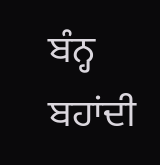ਬੰਨ੍ਹ ਬਹਾਂਦੀ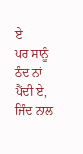ਏ
ਪਰ ਸਾਨੂੰ ਠੰਦ ਨਾਂ ਪੈਂਦੀ ਏ,
ਜਿੰਦ ਨਾਲ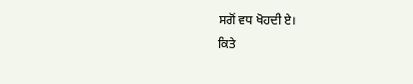ਸਗੋਂ ਵਧ ਖੋਹਦੀ ਏ।
ਕਿਤੇ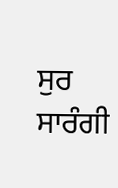ਸੁਰ ਸਾਰੰਗੀ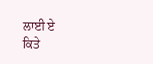ਲਾਈ ਏ
ਕਿਤੇ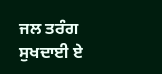ਜਲ ਤਰੰਗ ਸੁਖਦਾਈ ਏ